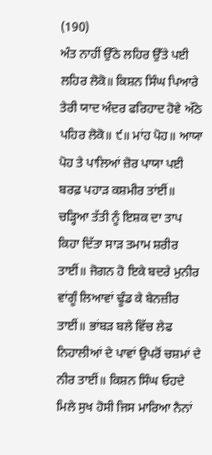(190)
ਅੰਤ ਨਾਹੀਂ ਉੱਠੇ ਲਹਿਰ ਉੱਤੇ ਪਈ ਲਹਿਰ ਲੋਕੋ॥ ਕਿਸ਼ਨ ਸਿੰਘ ਪਿਆਰੇ ਤੇਰੀ ਯਾਦ ਅੰਦਰ ਫਰਿਹਾਦ ਹੋਵੇ ਅੱਠੇ ਪਹਿਰ ਲੋਕੋ॥ ੯॥ ਮਾਂਹ ਪੋਹ॥ ਆਯਾ ਪੋਹ ਤੇ ਪਾਲਿਆਂ ਜ਼ੋਰ ਪਾਯਾ ਪਈ ਬਰਫ਼ ਪਹਾੜ ਕਸ਼ਮੀਰ ਤਾਂਈਂ॥ ਚੜ੍ਹਿਆ ਤੱਤੀ ਨੂੰ ਇਸ਼ਕ ਦਾ ਤਾਪ ਕਿਹਾ ਦਿੱਤਾ ਸਾੜ ਤਮਾਮ ਸ਼ਰੀਰ ਤਾਈਂ॥ ਜੋਗਨ ਹੋ ਇਕੇ ਬਦਰੇ ਮੁਨੀਰ ਵਾਂਗੂੰ ਲਿਆਵਾਂ ਢੂੰਡ ਕੇ ਬੇਨਜ਼ੀਰ ਤਾਈਂ॥ ਭਾਂਬੜ ਬਲੇ ਵਿੱਚ ਲੇਫ ਨਿਹਾਲੀਆਂ ਦੇ ਪਾਵਾਂ ਉਪਰੋਂ ਚਸ਼ਮਾਂ ਦੇ ਨੀਰ ਤਾਈਂ॥ ਕਿਸ਼ਨ ਸਿੰਘ ਓਹਦੇ ਮਿਲੇ ਸੁਖ ਹੋਸੀ ਜਿਸ ਮਾਰਿਆ ਨੈਨਾਂ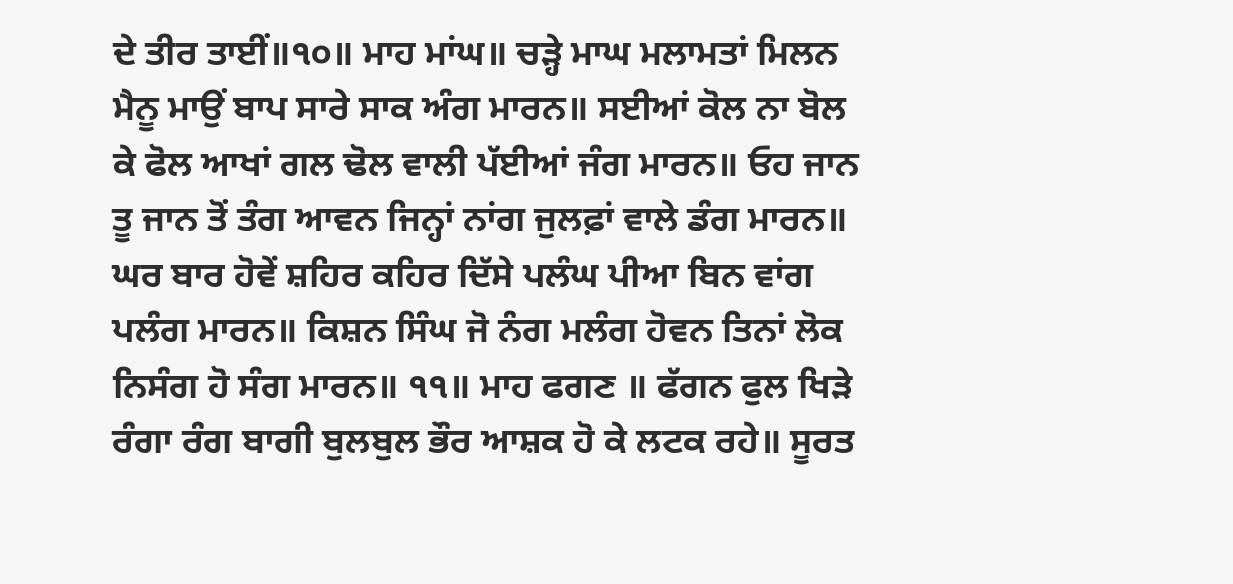ਦੇ ਤੀਰ ਤਾਈਂ॥੧੦॥ ਮਾਹ ਮਾਂਘ॥ ਚੜ੍ਹੇ ਮਾਘ ਮਲਾਮਤਾਂ ਮਿਲਨ ਮੈਨੂ ਮਾਉਂ ਬਾਪ ਸਾਰੇ ਸਾਕ ਅੰਗ ਮਾਰਨ॥ ਸਈਆਂ ਕੋਲ ਨਾ ਬੋਲ ਕੇ ਫੋਲ ਆਖਾਂ ਗਲ ਢੋਲ ਵਾਲੀ ਪੱਈਆਂ ਜੰਗ ਮਾਰਨ॥ ਓਹ ਜਾਨ ਤੂ ਜਾਨ ਤੋਂ ਤੰਗ ਆਵਨ ਜਿਨ੍ਹਾਂ ਨਾਂਗ ਜੁਲਫ਼ਾਂ ਵਾਲੇ ਡੰਗ ਮਾਰਨ॥ ਘਰ ਬਾਰ ਹੋਵੇਂ ਸ਼ਹਿਰ ਕਹਿਰ ਦਿੱਸੇ ਪਲੰਘ ਪੀਆ ਬਿਨ ਵਾਂਗ ਪਲੰਗ ਮਾਰਨ॥ ਕਿਸ਼ਨ ਸਿੰਘ ਜੋ ਨੰਗ ਮਲੰਗ ਹੋਵਨ ਤਿਨਾਂ ਲੋਕ ਨਿਸੰਗ ਹੋ ਸੰਗ ਮਾਰਨ॥ ੧੧॥ ਮਾਹ ਫਗਣ ॥ ਫੱਗਨ ਫੁਲ ਖਿੜੇ ਰੰਗਾ ਰੰਗ ਬਾਗੀ ਬੁਲਬੁਲ ਭੌਰ ਆਸ਼ਕ ਹੋ ਕੇ ਲਟਕ ਰਹੇ॥ ਸੂਰਤ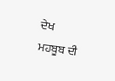ਦੇਖ ਮਹਬੂਬ ਦੀ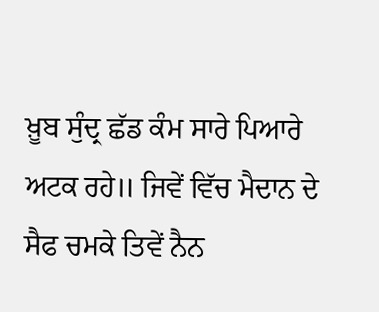ਖ਼ੂਬ ਸੁੰਦ੍ਰ ਛੱਡ ਕੰਮ ਸਾਰੇ ਪਿਆਰੇ ਅਟਕ ਰਹੇ॥ ਜਿਵੇਂ ਵਿੱਚ ਮੈਦਾਨ ਦੇ ਸੈਫ ਚਮਕੇ ਤਿਵੇਂ ਨੈਨ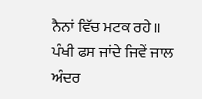ਨੈਨਾਂ ਵਿੱਚ ਮਟਕ ਰਹੇ॥ ਪੰਖੀ ਫਸ ਜਾਂਦੇ ਜਿਵੇਂ ਜਾਲ ਅੰਦਰ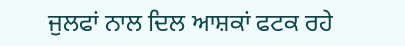ਜੁਲਫਾਂ ਨਾਲ ਦਿਲ ਆਸ਼ਕਾਂ ਫਟਕ ਰਹੇ